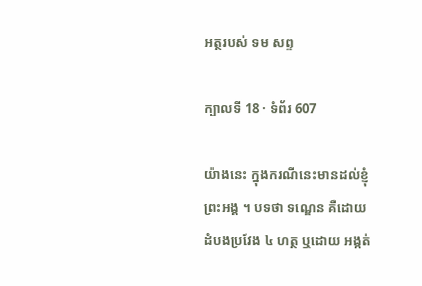អត្ថរបស់ ទម សព្ទ

ក្បាលទី 18 · ទំព័រ 607

យ៉ាងនេះ ក្នុងករណីនេះមានដល់ខ្ញុំព្រះអង្គ ។ បទថា ទណ្ឌេន គឺដោយដំបងប្រវែង ៤ ហត្ថ ឬដោយ អង្កត់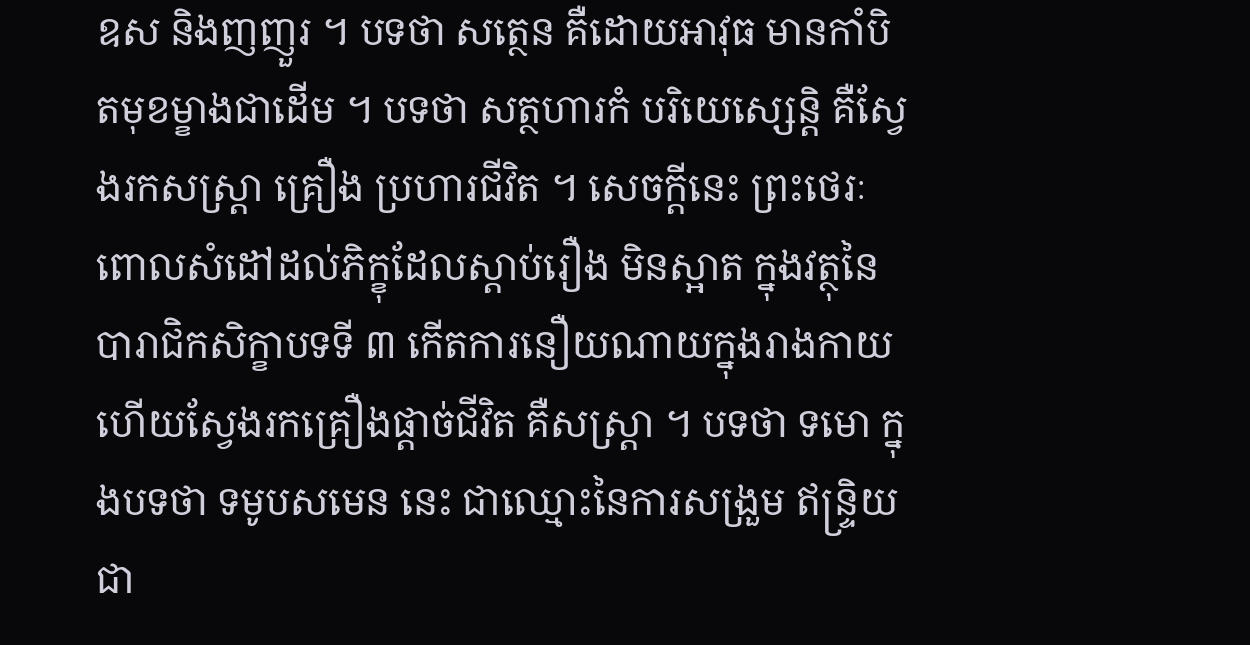ឧស និងញញួរ ។ បទថា សត្ថេន គឺដោយអាវុធ មានកាំបិតមុខម្ខាងជាដើម ។ បទថា សត្ថហារកំ បរិយេស្សេន្តិ គឺស្វែងរកសស្រ្តា គ្រឿង ប្រហារជីវិត ។ សេចក្តីនេះ ព្រះថេរៈពោលសំដៅដល់ភិក្ខុដែលស្តាប់រឿង មិនស្អាត ក្នុងវត្ថុនៃបារាជិកសិក្ខាបទទី ៣ កើតការនឿយណាយក្នុងរាងកាយ ហើយស្វែងរកគ្រឿងផ្តាច់ជីវិត គឺសស្រ្តា ។ បទថា ទមោ ក្នុងបទថា ទមូបសមេន នេះ ជាឈ្មោះនៃការសង្រួម ឥន្ទ្រិយជា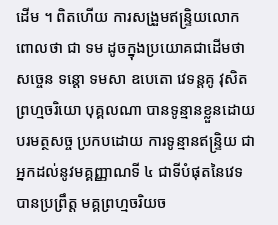ដើម ។ ពិតហើយ ការសង្រួមឥន្ទ្រិយលោកពោលថា ជា ទម ដូចក្នុងប្រយោគជាដើមថា សច្ចេន ទន្តោ ទមសា ឧបេតោ វេទន្តគូ វុសិតព្រហ្មចរិយោ បុគ្គលណា បានទូន្មានខ្លួនដោយបរមត្ថសច្ច ប្រកបដោយ ការទូន្មានឥន្ទ្រិយ ជាអ្នកដល់នូវមគ្គញ្ញាណទី ៤ ជាទីបំផុតនៃវេទ បានប្រព្រឹត្ត មគ្គព្រហ្មចរិយច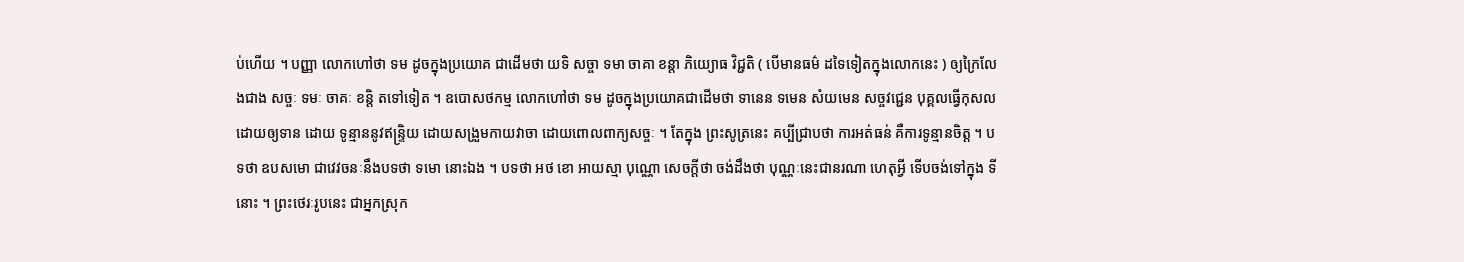ប់ហើយ ។ បញ្ញា លោកហៅថា ទម ដូចក្នុងប្រយោគ ជាដើមថា យទិ សច្ចា ទមា ចាគា ខន្តា ភិយ្យោធ វិជ្ជតិ ( បើមានធម៌ ដទៃទៀតក្នុងលោកនេះ ) ឲ្យក្រៃលែងជាង សច្ចៈ ទមៈ ចាគៈ ខន្តិ តទៅទៀត ។ ឧបោសថកម្ម លោកហៅថា ទម ដូចក្នុងប្រយោគជាដើមថា ទានេន ទមេន សំយមេន សច្ចវជ្ជេន បុគ្គលធ្វើកុសលដោយឲ្យទាន ដោយ ទូន្មាននូវឥន្ទ្រិយ ដោយសង្រួមកាយវាចា ដោយពោលពាក្យសច្ចៈ ។ តែក្នុង ព្រះសូត្រនេះ គប្បីជ្រាបថា ការអត់ធន់ គឺការទូន្មានចិត្ត ។ បទថា ឧបសមោ ជាវេវចនៈនឹងបទថា ទមោ នោះឯង ។ បទថា អថ ខោ អាយស្មា បុណ្ណោ សេចក្តីថា ចង់ដឹងថា បុណ្ណៈនេះជានរណា ហេតុអ្វី ទើបចង់ទៅក្នុង ទីនោះ ។ ព្រះថេរៈរូបនេះ ជាអ្នកស្រុក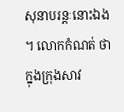សុនាបរន្តៈនោះឯង ។ លោកកំណត់ ថា ក្នុងក្រុងសាវ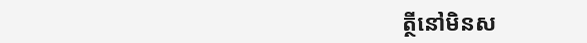ត្ថីនៅមិនស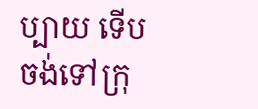ប្បាយ ទើបចង់ទៅក្រុ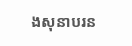ងសុនាបរន